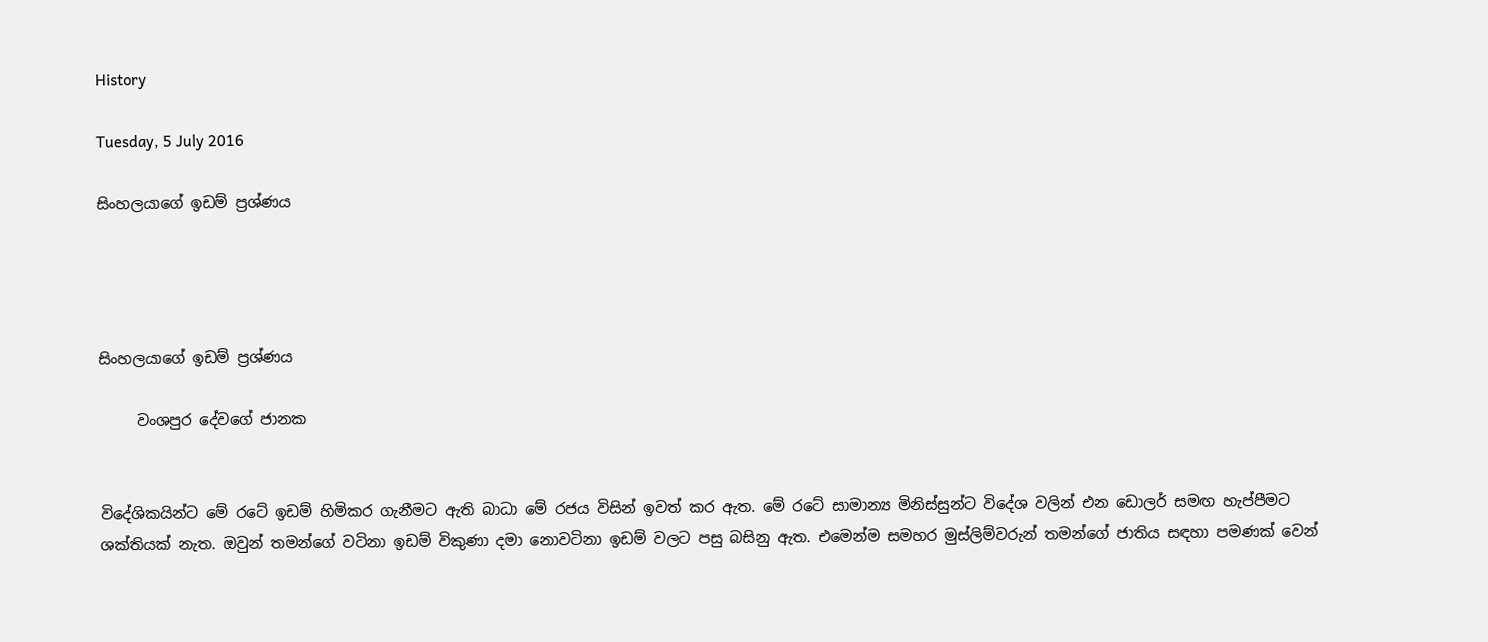History

Tuesday, 5 July 2016

සිංහලයාගේ ඉඩම් ප්‍රශ්ණය




සිංහලයාගේ ඉඩම් ප්‍රශ්ණය

     වංශපුර දේවගේ ජානක


විදේශිකයින්ට මේ රටේ ඉඩම් හිමිකර ගැනීමට ඇති බාධා මේ රජය විසින් ඉවත් කර ඇත. මේ රටේ සාමාන්‍ය මිනිස්සුන්ට විදේශ වලින් එන ඩොලර් සමඟ හැප්පීමට ශක්තියක් නැත. ඔවුන් තමන්ගේ වටිනා ඉඩම් විකුණා දමා නොවටිනා ඉඩම් වලට පසු බසිනු ඇත. එමෙන්ම සමහර මුස්ලිම්වරුන් තමන්ගේ ජාතිය සඳහා පමණක් වෙන්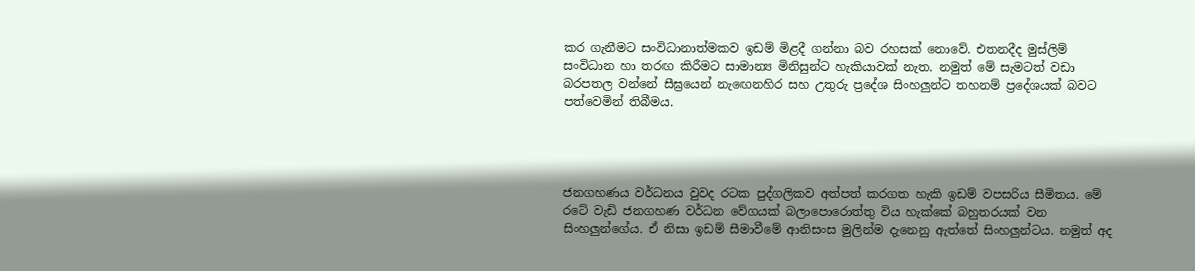කර ගැනීමට සංවිධානාත්මකව ඉඩම් මිළදී ගන්නා බව රහසක් නොවේ. එතනදීද මුස්ලිම් සංවිධාන හා තරඟ කිරීමට සාමාන්‍ය මිනිසුන්ට හැකියාවක් නැත. නමුත් මේ සැමටත් වඩා බරපතල වන්නේ සීඝ්‍රයෙන් නැඟෙනහිර සහ උතුරු ප්‍රදේශ සිංහලුන්ට තහනම් ප්‍රදේශයක් බවට පත්වෙමින් තිබීමය.




ජනගහණය වර්ධනය වුවද රටක පුද්ගලිකව අත්පත් කරගත හැකි ඉඩම් වපසරිය සීමිතය. මේ රටේ වැඩි ජනගහණ වර්ධන වේගයක් බලාපොරොත්තු විය හැක්කේ බහුතරයක් වන සිංහලුන්ගේය. ඒ නිසා ඉඩම් සීමාවීමේ ආනිසංස මුලින්ම දැනෙනු ඇත්තේ සිංහලුන්ටය. නමුත් අද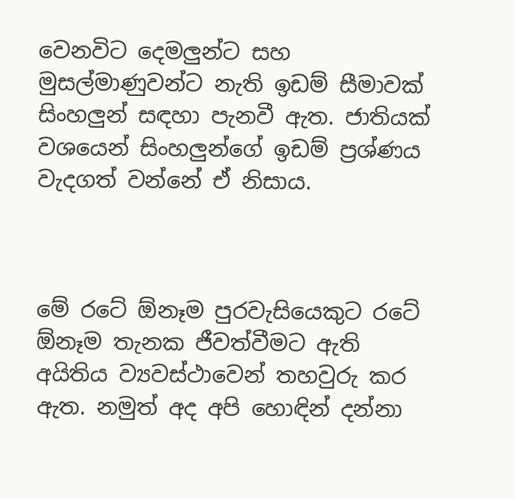වෙනවිට දෙමලුන්ට සහ මුසල්මාණුවන්ට නැති ඉඩම් සීමාවක් සිංහලුන් සඳහා පැනවී ඇත. ජාතියක් වශයෙන් සිංහලුන්ගේ ඉඩම් ප්‍රශ්ණය වැදගත් වන්නේ ඒ නිසාය.



මේ රටේ ඕනෑම පුරවැසියෙකුට රටේ ඕනෑම තැනක ජීවත්වීමට ඇති අයිතිය ව්‍යවස්ථාවෙන් තහවුරු කර ඇත. නමුත් අද අපි හොඳින් දන්නා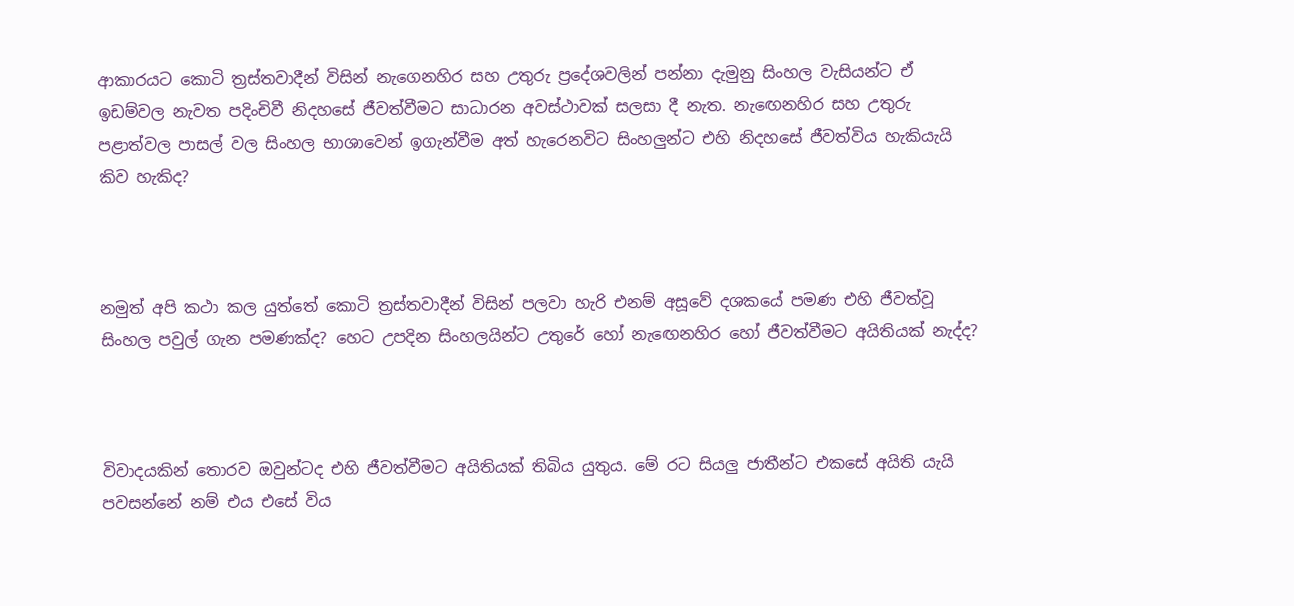ආකාරයට කොටි ත්‍රස්තවාදීන් විසින් නැගෙනහිර සහ උතුරු ප්‍රදේශවලින් පන්නා දැමුනු සිංහල වැසියන්ට ඒ ඉඩම්වල නැවත පදිංචිවී නිදහසේ ජීවත්වීමට සාධාරන අවස්ථාවක් සලසා දී නැත. නැඟෙනහිර සහ උතුරු පළාත්වල පාසල් වල සිංහල භාශාවෙන් ඉගැන්වීම අත් හැරෙනවිට සිංහලුන්ට එහි නිදහසේ ජීවත්විය හැකියැයි කිව හැකිද?



නමුත් අපි කථා කල යුත්තේ කොටි ත්‍රස්තවාදීන් විසින් පලවා හැරි එනම් අසූවේ දශකයේ පමණ එහි ජීවත්වූ සිංහල පවුල් ගැන පමණක්ද? හෙට උපදින සිංහලයින්ට උතුරේ හෝ නැඟෙනහිර හෝ ජීවත්වීමට අයිතියක් නැද්ද?



විවාදයකින් තොරව ඔවුන්ටද එහි ජීවත්වීමට අයිතියක් තිබිය යුතුය. මේ රට සියලු ජාතීන්ට එකසේ අයිති යැයි පවසන්නේ නම් එය එසේ විය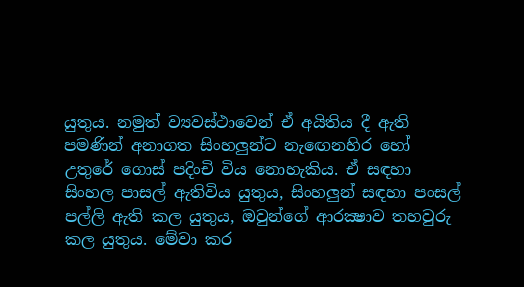යුතුය. නමුත් ව්‍යවස්ථාවෙන් ඒ අයිතිය දී ඇති පමණින් අනාගත සිංහලුන්ට නැඟෙනහිර හෝ උතුරේ ගොස් පදිංචි විය නොහැකිය. ඒ සඳහා සිංහල පාසල් ඇතිවිය යුතුය, සිංහලුන් සඳහා පංසල් පල්ලි ඇති කල යුතුය, ඔවුන්ගේ ආරක්‍ෂාව තහවුරු කල යුතුය. මේවා කර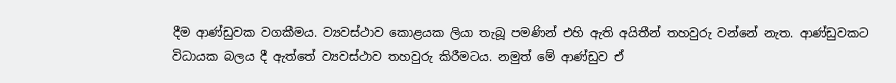දීම ආණ්ඩුවක වගකීමය. ව්‍යවස්ථාව කොළයක ලියා තැබූ පමණින් එහි ඇති අයිතීන් තහවුරු වන්නේ නැත. ආණ්ඩුවකට විධායක බලය දී ඇත්තේ ව්‍යවස්ථාව තහවුරු කිරීමටය. නමුත් මේ ආණ්ඩුව ඒ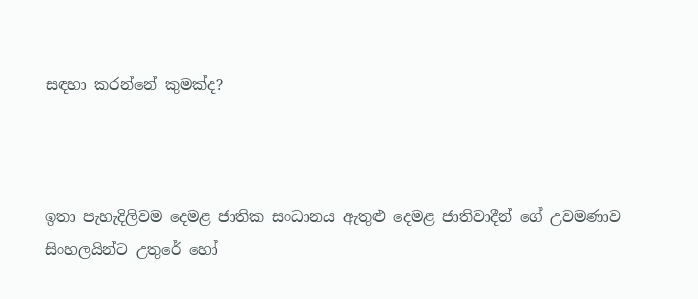සඳහා කරන්නේ කුමක්ද?



ඉතා පැහැදිලිවම දෙමළ ජාතික සංධානය ඇතුළු දෙමළ ජාතිවාදීන් ගේ උවමණාව සිංහලයින්ට උතුරේ හෝ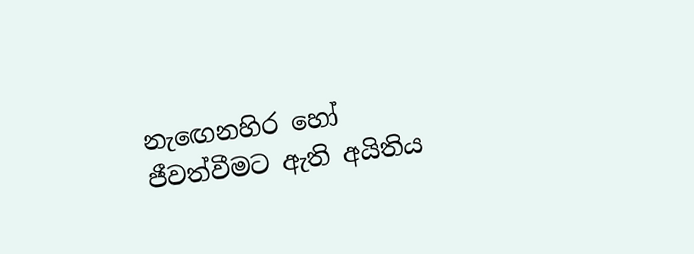නැඟෙනහිර හෝ ජීවත්වීමට ඇති අයිතිය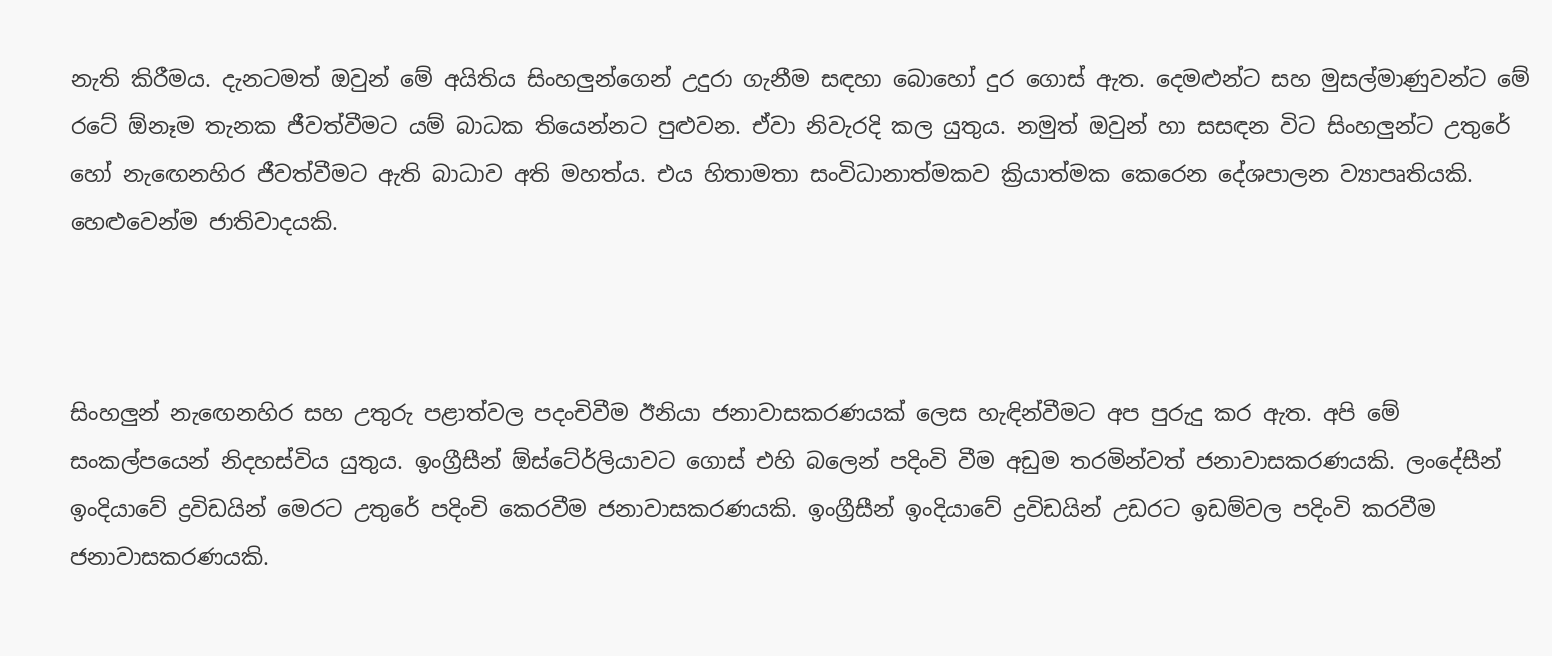නැති කිරීමය. දැනටමත් ඔවුන් මේ අයිතිය සිංහලුන්ගෙන් උදුරා ගැනීම සඳහා බොහෝ දුර ගොස් ඇත. දෙමළුන්ට සහ මුසල්මාණුවන්ට මේ රටේ ඕනෑම තැනක ජීවත්වීමට යම් බාධක තියෙන්නට පුළුවන. ඒවා නිවැරදි කල යුතුය. නමුත් ඔවුන් හා සසඳන විට සිංහලුන්ට උතුරේ හෝ නැඟෙනහිර ජීවත්වීමට ඇති බාධාව අති මහත්ය. එය හිතාමතා සංවිධානාත්මකව ක්‍රියාත්මක කෙරෙන දේශපාලන ව්‍යාපෘතියකි. හෙළුවෙන්ම ජාතිවාදයකි.



සිංහලුන් නැඟෙනහිර සහ උතුරු පළාත්වල පදංචිවීම ඊනියා ජනාවාසකරණයක් ලෙස හැඳින්වීමට අප පුරුදු කර ඇත. අපි මේ සංකල්පයෙන් නිදහස්විය යුතුය. ඉංග්‍රීසීන් ඕස්ටේ‍ර්ලියාවට ගොස් එහි බලෙන් පදිංවි වීම අඩුම තරමින්වත් ජනාවාසකරණයකි. ලංදේසීන් ඉංදියාවේ ද්‍රවිඩයින් මෙරට උතුරේ පදිංචි කෙරවීම ජනාවාසකරණයකි. ඉංග්‍රීසීන් ඉංදියාවේ ද්‍රවිඩයින් උඩරට ඉඩම්වල පදිංවි කරවීම ජනාවාසකරණයකි.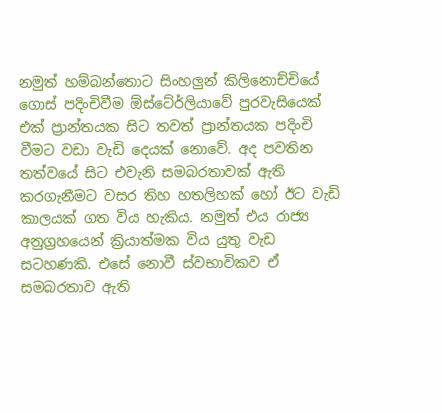නමුත් හම්බන්තොට සිංහලුන් කිලිනොච්චියේ ගොස් පදිංචිවීම ඕස්ටේ‍ර්ලියාවේ පුරවැසියෙක් එක් ප්‍රාන්තයක සිට තවත් ප්‍රාන්තයක පදිංචි වීමට වඩා වැඩි දෙයක් නොවේ. අද පවතින තත්වයේ සිට එවැනි සමබරතාවක් ඇති කරගැනීමට වසර තිහ හතලිහක් හෝ ඊට වැඩි කාලයක් ගත විය හැකිය. නමුත් එය රාජ්‍ය අනුග්‍රහයෙන් ක්‍රියාත්මක විය යුතු වැඩ සටහණකි. එසේ නොවී ස්වභාවිකව ඒ සමබරතාව ඇති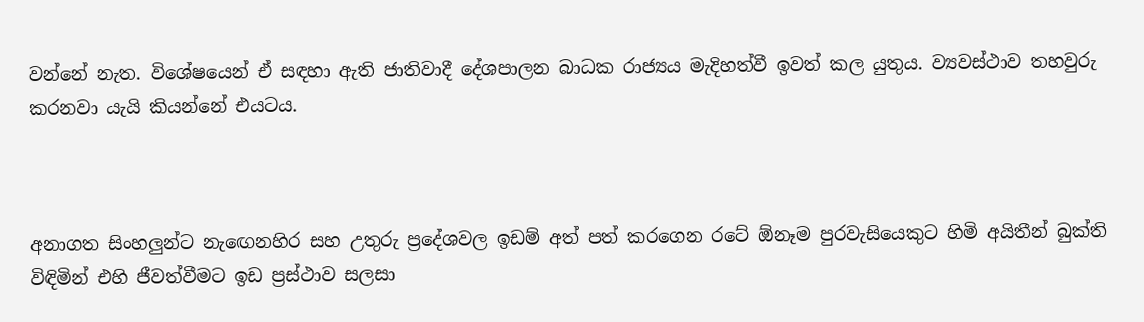වන්නේ නැත. විශේෂයෙන් ඒ සඳහා ඇති ජාතිවාදී දේශපාලන බාධක රාජ්‍යය මැදිහත්වී ඉවත් කල යුතුය. ව්‍යවස්ථාව තහවුරු කරනවා යැයි කියන්නේ එයටය.



අනාගත සිංහලුන්ට නැඟෙනහිර සහ උතුරු ප්‍රදේශවල ඉඩම් අත් පත් කරගෙන රටේ ඕනෑම පුරවැසියෙකුට හිමි අයිතීන් බුක්ති විඳිමින් එහි ජීවත්වීමට ඉඩ ප්‍රස්ථාව සලසා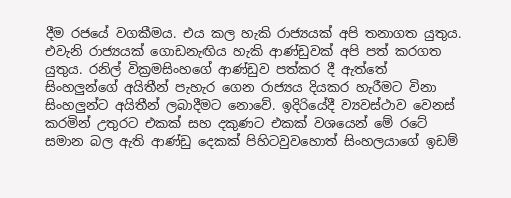දීම රජයේ වගකීමය. එය කල හැකි රාජ්‍යයක් අපි තනාගත යුතුය. එවැනි රාජ්‍යයක් ගොඩනැඟිය හැකි ආණ්ඩුවක් අපි පත් කරගත යුතුය. රනිල් වික්‍රමසිංහගේ ආණ්ඩුව පත්කර දී ඇත්තේ සිංහලුන්ගේ අයිතීන් පැහැර ගෙන රාජ්‍යය දියකර හැරීමට විනා සිංහලුන්ට අයිතීන් ලබාදීමට නොවේ. ඉදිරියේදී ව්‍යවස්ථාව වෙනස් කරමින් උතුරට එකක් සහ දකුණට එකක් වශයෙන් මේ රටේ සමාන බල ඇති ආණ්ඩු දෙකක් පිහිටවුවහොත් සිංහලයාගේ ඉඩම්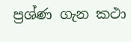ප්‍රශ්ණ ගැන කථා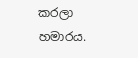කරලා හමාරය.